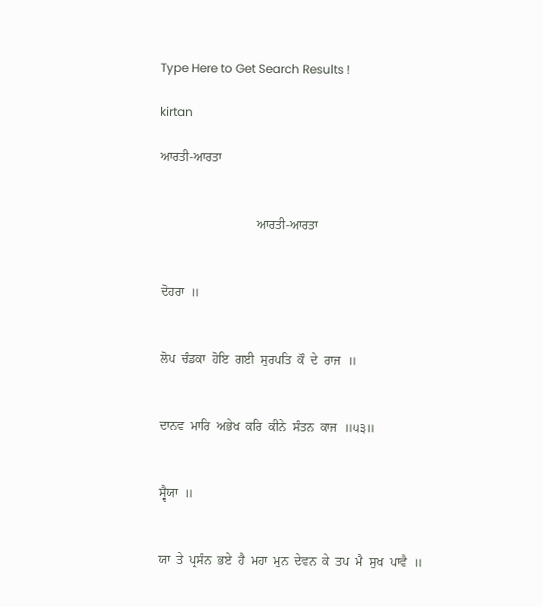Type Here to Get Search Results !

kirtan

ਆਰਤੀ-ਆਰਤਾ


                               ਆਰਤੀ-ਆਰਤਾ


 ਦੋਹਰਾ  ॥


 ਲੋਪ  ਚੰਡਕਾ  ਹੋਇ  ਗਈ  ਸੁਰਪਤਿ  ਕੌ  ਦੇ  ਰਾਜ  ॥


 ਦਾਨਵ  ਮਾਰਿ  ਅਭੇਖ  ਕਰਿ  ਕੀਨੇ  ਸੰਤਨ  ਕਾਜ  ॥੫੩॥


 ਸ੍ਵੈਯਾ  ॥


 ਯਾ  ਤੇ  ਪ੍ਰਸੰਨ  ਭਏ  ਹੈ  ਮਹਾ  ਮੁਨ  ਦੇਵਨ  ਕੇ  ਤਪ  ਮੈ  ਸੁਖ  ਪਾਵੈ  ॥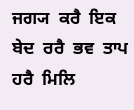ਜਗ੍ਯ  ਕਰੈ  ਇਕ  ਬੇਦ  ਰਰੈ  ਭਵ  ਤਾਪ  ਹਰੈ  ਮਿਲਿ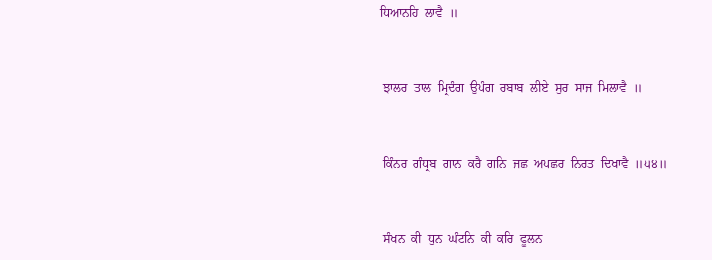ਧਿਆਨਹਿ  ਲਾਵੈ  ॥


 ਝਾਲਰ  ਤਾਲ  ਮ੍ਰਿਦੰਗ  ਉਪੰਗ  ਰਬਾਬ  ਲੀਏ  ਸੁਰ  ਸਾਜ  ਮਿਲਾਵੈ  ॥


 ਕਿੰਨਰ  ਗੰਧ੍ਰਬ  ਗਾਨ  ਕਰੈ  ਗਨਿ  ਜਛ  ਅਪਛਰ  ਨਿਰਤ  ਦਿਖਾਵੈ  ॥੫੪॥


 ਸੰਖਨ  ਕੀ  ਧੁਨ  ਘੰਟਨਿ  ਕੀ  ਕਰਿ  ਫੂਲਨ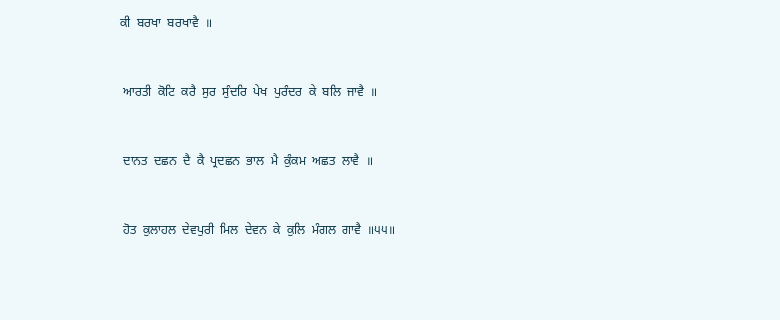ਕੀ  ਬਰਖਾ  ਬਰਖਾਵੈ  ॥


 ਆਰਤੀ  ਕੋਟਿ  ਕਰੈ  ਸੁਰ  ਸੁੰਦਰਿ  ਪੇਖ  ਪੁਰੰਦਰ  ਕੇ  ਬਲਿ  ਜਾਵੈ  ॥


 ਦਾਨਤ  ਦਛਨ  ਦੈ  ਕੈ  ਪ੍ਰਦਛਨ  ਭਾਲ  ਮੈ  ਕੁੰਕਮ  ਅਛਤ  ਲਾਵੈ  ॥


 ਹੋਤ  ਕੁਲਾਹਲ  ਦੇਵਪੁਰੀ  ਮਿਲ  ਦੇਵਨ  ਕੇ  ਕੁਲਿ  ਮੰਗਲ  ਗਾਵੈ  ॥੫੫॥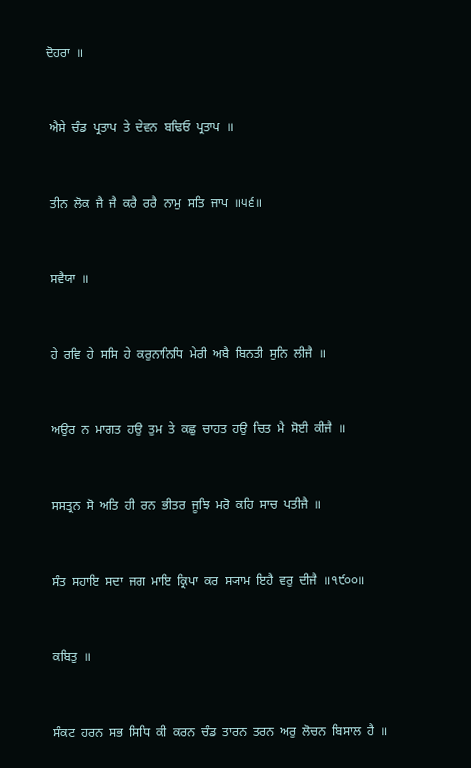ਦੋਹਰਾ  ॥


 ਐਸੇ  ਚੰਡ  ਪ੍ਰਤਾਪ  ਤੇ  ਦੇਵਨ  ਬਢਿਓ  ਪ੍ਰਤਾਪ  ॥


 ਤੀਨ  ਲੋਕ  ਜੈ  ਜੈ  ਕਰੈ  ਰਰੈ  ਨਾਮੁ  ਸਤਿ  ਜਾਪ  ॥੫੬॥


 ਸਵੈਯਾ  ॥


 ਹੇ  ਰਵਿ  ਹੇ  ਸਸਿ  ਹੇ  ਕਰੁਨਾਨਿਧਿ  ਮੇਰੀ  ਅਬੈ  ਬਿਨਤੀ  ਸੁਨਿ  ਲੀਜੈ  ॥


 ਅਉਰ  ਨ  ਮਾਗਤ  ਹਉ  ਤੁਮ  ਤੇ  ਕਛੁ  ਚਾਹਤ  ਹਉ  ਚਿਤ  ਮੈ  ਸੋਈ  ਕੀਜੈ  ॥


 ਸਸਤ੍ਰਨ  ਸੋ  ਅਤਿ  ਹੀ  ਰਨ  ਭੀਤਰ  ਜੂਝਿ  ਮਰੋ  ਕਹਿ  ਸਾਚ  ਪਤੀਜੈ  ॥


 ਸੰਤ  ਸਹਾਇ  ਸਦਾ  ਜਗ  ਮਾਇ  ਕ੍ਰਿਪਾ  ਕਰ  ਸ੍ਯਾਮ  ਇਹੈ  ਵਰੁ  ਦੀਜੈ  ॥੧੯੦੦॥


 ਕਬਿਤੁ  ॥


 ਸੰਕਟ  ਹਰਨ  ਸਭ  ਸਿਧਿ  ਕੀ  ਕਰਨ  ਚੰਡ  ਤਾਰਨ  ਤਰਨ  ਅਰੁ  ਲੋਚਨ  ਬਿਸਾਲ  ਹੈ  ॥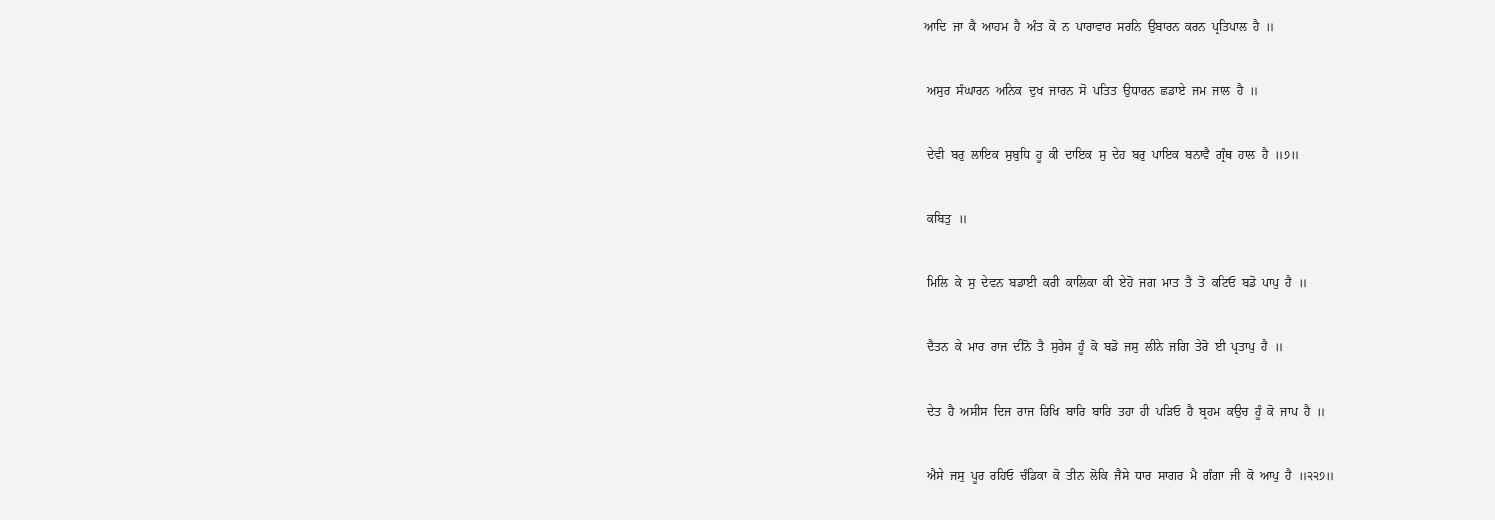ਆਦਿ  ਜਾ  ਕੈ  ਆਹਮ  ਹੈ  ਅੰਤ  ਕੋ  ਨ  ਪਾਰਾਵਾਰ  ਸਰਨਿ  ਉਬਾਰਨ  ਕਰਨ  ਪ੍ਰਤਿਪਾਲ  ਹੈ  ॥


 ਅਸੁਰ  ਸੰਘਾਰਨ  ਅਨਿਕ  ਦੁਖ  ਜਾਰਨ  ਸੋ  ਪਤਿਤ  ਉਧਾਰਨ  ਛਡਾਏ  ਜਮ  ਜਾਲ  ਹੈ  ॥


 ਦੇਵੀ  ਬਰੁ  ਲਾਇਕ  ਸੁਬੁਧਿ  ਹੂ  ਕੀ  ਦਾਇਕ  ਸੁ  ਦੇਹ  ਬਰੁ  ਪਾਇਕ  ਬਨਾਵੈ  ਗ੍ਰੰਥ  ਹਾਲ  ਹੈ  ॥੭॥


 ਕਬਿਤੁ  ॥


 ਮਿਲਿ  ਕੇ  ਸੁ  ਦੇਵਨ  ਬਡਾਈ  ਕਰੀ  ਕਾਲਿਕਾ  ਕੀ  ਏਹੋ  ਜਗ  ਮਾਤ  ਤੈ  ਤੋ  ਕਟਿਓ  ਬਡੋ  ਪਾਪੁ  ਹੈ  ॥


 ਦੈਤਨ  ਕੇ  ਮਾਰ  ਰਾਜ  ਦੀਨੋ  ਤੈ  ਸੁਰੇਸ  ਹੂੰ  ਕੋ  ਬਡੋ  ਜਸੁ  ਲੀਨੇ  ਜਗਿ  ਤੇਰੋ  ਈ  ਪ੍ਰਤਾਪੁ  ਹੈ  ॥


 ਦੇਤ  ਹੈ  ਅਸੀਸ  ਦਿਜ  ਰਾਜ  ਰਿਖਿ  ਬਾਰਿ  ਬਾਰਿ  ਤਹਾ  ਹੀ  ਪੜਿਓ  ਹੈ  ਬ੍ਰਹਮ  ਕਉਚ  ਹੂੰ  ਕੋ  ਜਾਪ  ਹੈ  ॥


 ਐਸੇ  ਜਸੁ  ਪੂਰ  ਰਹਿਓ  ਚੰਡਿਕਾ  ਕੋ  ਤੀਨ  ਲੋਕਿ  ਜੈਸੇ  ਧਾਰ  ਸਾਗਰ  ਮੈ  ਗੰਗਾ  ਜੀ  ਕੋ  ਆਪੁ  ਹੈ  ॥੨੨੭॥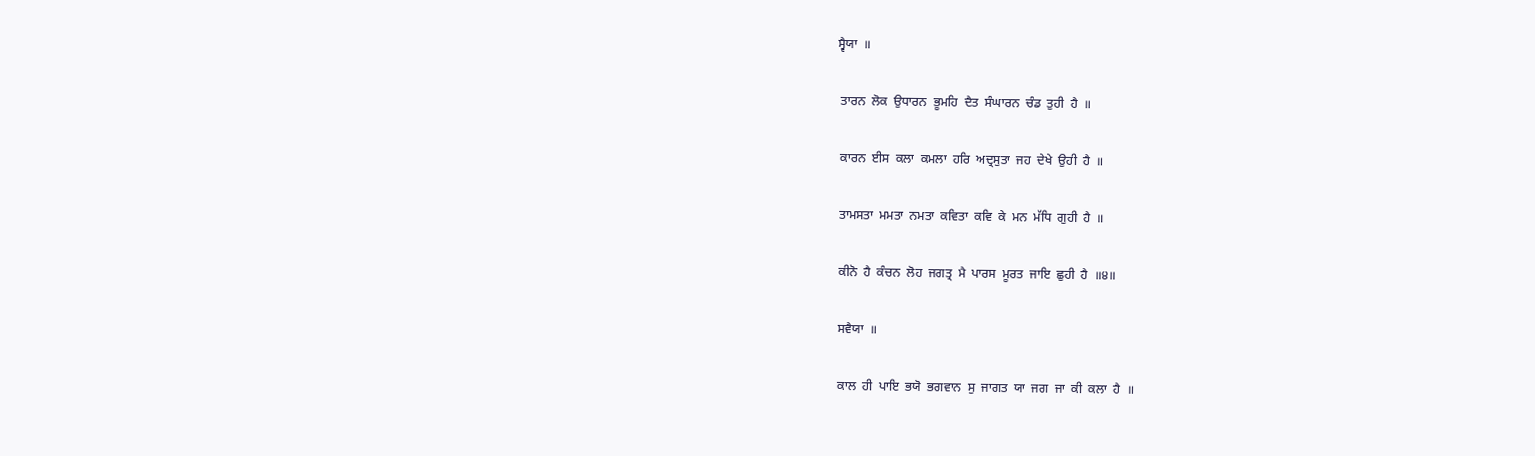ਸ੍ਵੈਯਾ  ॥


 ਤਾਰਨ  ਲੋਕ  ਉਧਾਰਨ  ਭੂਮਹਿ  ਦੈਤ  ਸੰਘਾਰਨ  ਚੰਡ  ਤੁਹੀ  ਹੈ  ॥


 ਕਾਰਨ  ਈਸ  ਕਲਾ  ਕਮਲਾ  ਹਰਿ  ਅਦ੍ਰਸੁਤਾ  ਜਹ  ਦੇਖੇ  ਉਹੀ  ਹੈ  ॥


 ਤਾਮਸਤਾ  ਮਮਤਾ  ਨਮਤਾ  ਕਵਿਤਾ  ਕਵਿ  ਕੇ  ਮਨ  ਮੱਧਿ  ਗੁਹੀ  ਹੈ  ॥


 ਕੀਨੋ  ਹੈ  ਕੰਚਨ  ਲੋਹ  ਜਗਤ੍ਰ  ਮੈ  ਪਾਰਸ  ਮੂਰਤ  ਜਾਇ  ਛੁਹੀ  ਹੈ  ॥੪॥


 ਸਵੈਯਾ  ॥


 ਕਾਲ  ਹੀ  ਪਾਇ  ਭਯੋ  ਭਗਵਾਨ  ਸੁ  ਜਾਗਤ  ਯਾ  ਜਗ  ਜਾ  ਕੀ  ਕਲਾ  ਹੈ  ॥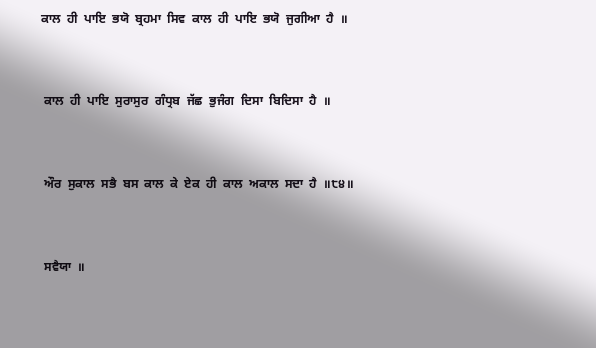ਕਾਲ  ਹੀ  ਪਾਇ  ਭਯੋ  ਬ੍ਰਹਮਾ  ਸਿਵ  ਕਾਲ  ਹੀ  ਪਾਇ  ਭਯੋ  ਜੁਗੀਆ  ਹੈ  ॥


 ਕਾਲ  ਹੀ  ਪਾਇ  ਸੁਰਾਸੁਰ  ਗੰਧ੍ਰਬ  ਜੱਛ  ਭੁਜੰਗ  ਦਿਸਾ  ਬਿਦਿਸਾ  ਹੈ  ॥


 ਔਰ  ਸੁਕਾਲ  ਸਭੈ  ਬਸ  ਕਾਲ  ਕੇ  ਏਕ  ਹੀ  ਕਾਲ  ਅਕਾਲ  ਸਦਾ  ਹੈ  ॥੮੪॥


 ਸਵੈਯਾ  ॥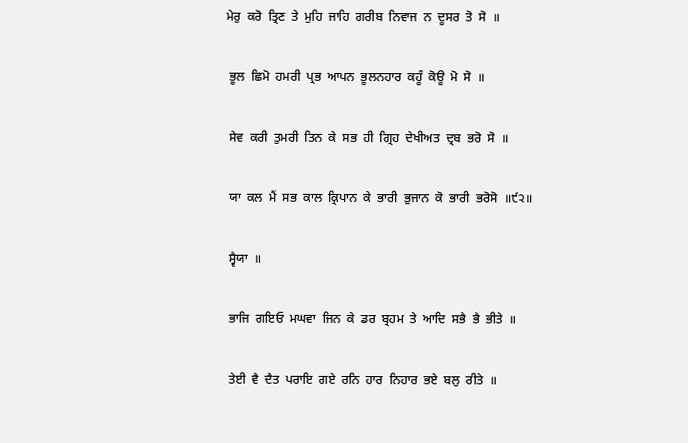ਮੇਰੁ  ਕਰੋ  ਤ੍ਰਿਣ  ਤੇ  ਮੁਹਿ  ਜਾਹਿ  ਗਰੀਬ  ਨਿਵਾਜ  ਨ  ਦੂਸਰ  ਤੋ  ਸੋ  ॥


 ਭੂਲ  ਛਿਮੋ  ਹਮਰੀ  ਪ੍ਰਭ  ਆਪਨ  ਭੂਲਨਹਾਰ  ਕਹੂੰ  ਕੋਊ  ਮੋ  ਸੋ  ॥


 ਸੇਵ  ਕਰੀ  ਤੁਮਰੀ  ਤਿਨ  ਕੇ  ਸਭ  ਹੀ  ਗ੍ਰਿਹ  ਦੇਖੀਅਤ  ਦ੍ਰਬ  ਭਰੋ  ਸੋ  ॥


 ਯਾ  ਕਲ  ਮੈਂ  ਸਭ  ਕਾਲ  ਕ੍ਰਿਪਾਨ  ਕੇ  ਭਾਰੀ  ਭੁਜਾਨ  ਕੋ  ਭਾਰੀ  ਭਰੋਸੋ  ॥੯੨॥


 ਸ੍ਵੈਯਾ  ॥


 ਭਾਜਿ  ਗਇਓ  ਮਘਵਾ  ਜਿਨ  ਕੇ  ਡਰ  ਬ੍ਰਹਮ  ਤੇ  ਆਦਿ  ਸਭੈ  ਭੈ  ਭੀਤੇ  ॥


 ਤੇਈ  ਵੈ  ਦੈਤ  ਪਰਾਇ  ਗਏ  ਰਨਿ  ਹਾਰ  ਨਿਹਾਰ  ਭਏ  ਬਲੁ  ਰੀਤੇ  ॥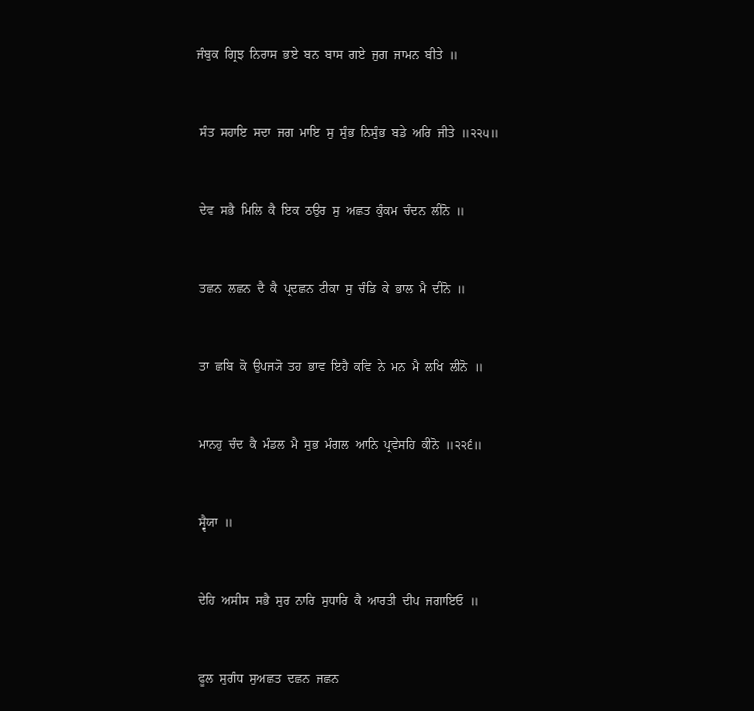ਜੰਬੁਕ  ਗ੍ਰਿਝ  ਨਿਰਾਸ  ਭਏ  ਬਨ  ਬਾਸ  ਗਏ  ਜੁਗ  ਜਾਮਨ  ਬੀਤੇ  ॥


 ਸੰਤ  ਸਹਾਇ  ਸਦਾ  ਜਗ  ਮਾਇ  ਸੁ  ਸੁੰਭ  ਨਿਸੁੰਭ  ਬਡੇ  ਅਰਿ  ਜੀਤੇ  ॥੨੨੫॥


 ਦੇਵ  ਸਭੈ  ਮਿਲਿ  ਕੈ  ਇਕ  ਠਉਰ  ਸੁ  ਅਛਤ  ਕੁੰਕਮ  ਚੰਦਨ  ਲੀਨੋ  ॥


 ਤਛਨ  ਲਛਨ  ਦੈ  ਕੈ  ਪ੍ਰਦਛਨ  ਟੀਕਾ  ਸੁ  ਚੰਡਿ  ਕੇ  ਭਾਲ  ਮੈ  ਦੀਨੋ  ॥


 ਤਾ  ਛਬਿ  ਕੋ  ਉਪਜ੍ਯੋ  ਤਹ  ਭਾਵ  ਇਹੈ  ਕਵਿ  ਨੇ  ਮਨ  ਮੈ  ਲਖਿ  ਲੀਨੋ  ॥


 ਮਾਨਹੁ  ਚੰਦ  ਕੈ  ਮੰਡਲ  ਮੈ  ਸੁਭ  ਮੰਗਲ  ਆਨਿ  ਪ੍ਰਵੇਸਹਿ  ਕੀਨੋ  ॥੨੨੬॥


 ਸ੍ਵੈਯਾ  ॥


 ਦੇਹਿ  ਅਸੀਸ  ਸਭੈ  ਸੁਰ  ਨਾਰਿ  ਸੁਧਾਰਿ  ਕੈ  ਆਰਤੀ  ਦੀਪ  ਜਗਾਇਓ  ॥


 ਫੂਲ  ਸੁਗੰਧ  ਸੁਅਛਤ  ਦਛਨ  ਜਛਨ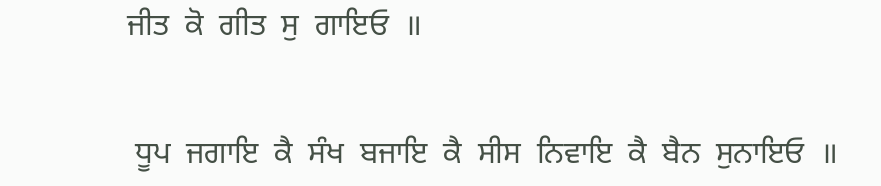ਜੀਤ  ਕੋ  ਗੀਤ  ਸੁ  ਗਾਇਓ  ॥


 ਧੂਪ  ਜਗਾਇ  ਕੈ  ਸੰਖ  ਬਜਾਇ  ਕੈ  ਸੀਸ  ਨਿਵਾਇ  ਕੈ  ਬੈਨ  ਸੁਨਾਇਓ  ॥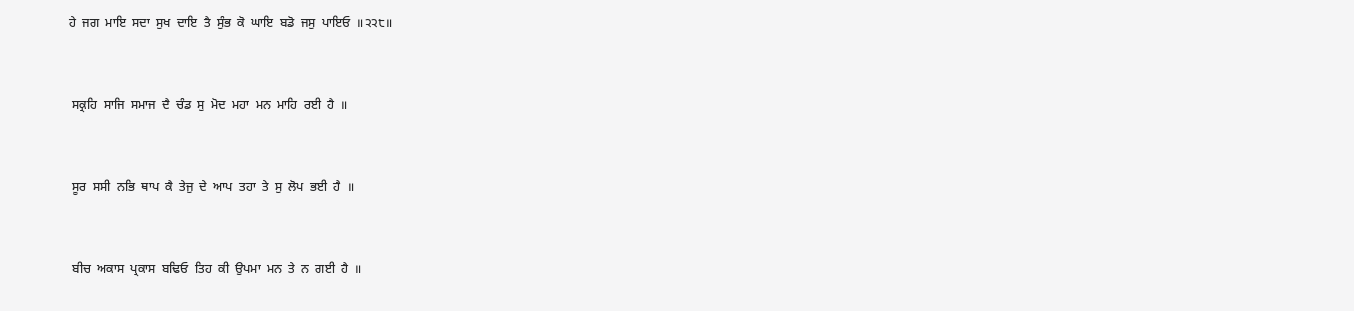ਹੇ  ਜਗ  ਮਾਇ  ਸਦਾ  ਸੁਖ  ਦਾਇ  ਤੈ  ਸੁੰਭ  ਕੋ  ਘਾਇ  ਬਡੋ  ਜਸੁ  ਪਾਇਓ  ॥੨੨੮॥


 ਸਕ੍ਰਹਿ  ਸਾਜਿ  ਸਮਾਜ  ਦੈ  ਚੰਡ  ਸੁ  ਮੋਦ  ਮਹਾ  ਮਨ  ਮਾਹਿ  ਰਈ  ਹੈ  ॥


 ਸੂਰ  ਸਸੀ  ਨਭਿ  ਥਾਪ  ਕੈ  ਤੇਜੁ  ਦੇ  ਆਪ  ਤਹਾ  ਤੇ  ਸੁ  ਲੋਪ  ਭਈ  ਹੈ  ॥


 ਬੀਚ  ਅਕਾਸ  ਪ੍ਰਕਾਸ  ਬਢਿਓ  ਤਿਹ  ਕੀ  ਉਪਮਾ  ਮਨ  ਤੇ  ਨ  ਗਈ  ਹੈ  ॥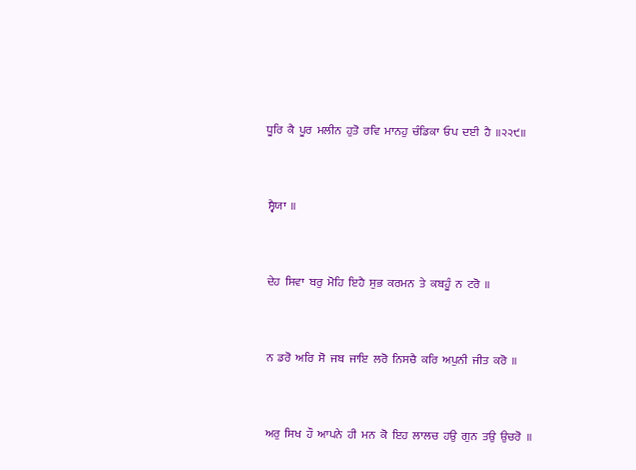ਧੂਰਿ  ਕੈ  ਪੂਰ  ਮਲੀਨ  ਹੁਤੋ  ਰਵਿ  ਮਾਨਹੁ  ਚੰਡਿਕਾ  ਓਪ  ਦਈ  ਹੈ  ॥੨੨੯॥


 ਸ੍ਵੈਯਾ  ॥


 ਦੇਹ  ਸਿਵਾ  ਬਰੁ  ਮੋਹਿ  ਇਹੈ  ਸੁਭ  ਕਰਮਨ  ਤੇ  ਕਬਹੂੰ  ਨ  ਟਰੋ  ॥


 ਨ  ਡਰੋ  ਅਰਿ  ਸੋ  ਜਬ  ਜਾਇ  ਲਰੋ  ਨਿਸਚੈ  ਕਰਿ  ਅਪੁਨੀ  ਜੀਤ  ਕਰੋ  ॥


 ਅਰੁ  ਸਿਖ  ਹੌ  ਆਪਨੇ  ਹੀ  ਮਨ  ਕੋ  ਇਹ  ਲਾਲਚ  ਹਉ  ਗੁਨ  ਤਉ  ਉਚਰੋ  ॥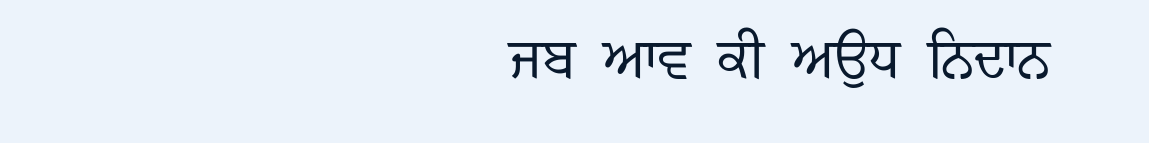ਜਬ  ਆਵ  ਕੀ  ਅਉਧ  ਨਿਦਾਨ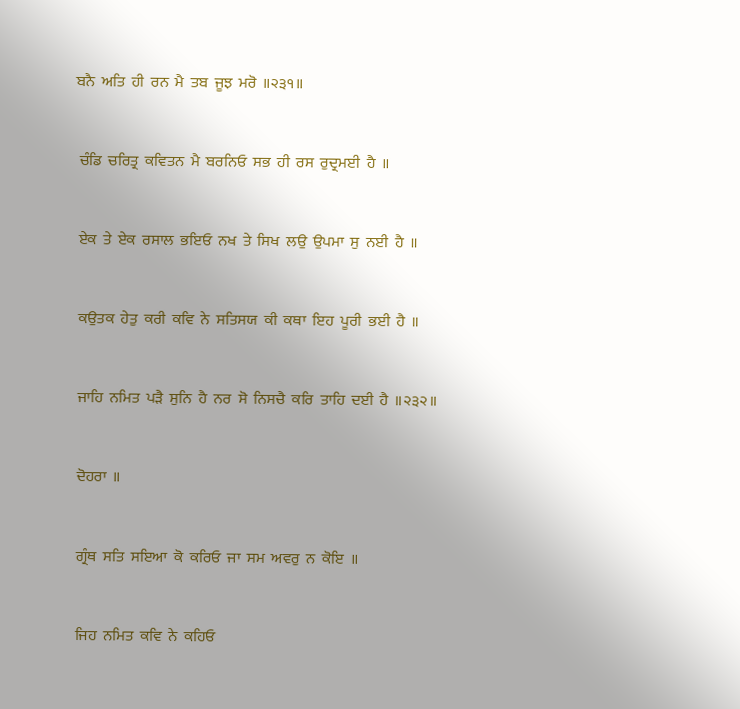ਬਨੈ  ਅਤਿ  ਹੀ  ਰਨ  ਮੈ  ਤਬ  ਜੂਝ  ਮਰੋ  ॥੨੩੧॥


 ਚੰਡਿ  ਚਰਿਤ੍ਰ  ਕਵਿਤਨ  ਮੈ  ਬਰਨਿਓ  ਸਭ  ਹੀ  ਰਸ  ਰੁਦ੍ਰਮਈ  ਹੈ  ॥


 ਏਕ  ਤੇ  ਏਕ  ਰਸਾਲ  ਭਇਓ  ਨਖ  ਤੇ  ਸਿਖ  ਲਉ  ਉਪਮਾ  ਸੁ  ਨਈ  ਹੈ  ॥


 ਕਉਤਕ  ਹੇਤੁ  ਕਰੀ  ਕਵਿ  ਨੇ  ਸਤਿਸਯ  ਕੀ  ਕਥਾ  ਇਹ  ਪੂਰੀ  ਭਈ  ਹੈ  ॥


 ਜਾਹਿ  ਨਮਿਤ  ਪੜੈ  ਸੁਨਿ  ਹੈ  ਨਰ  ਸੋ  ਨਿਸਚੈ  ਕਰਿ  ਤਾਹਿ  ਦਈ  ਹੈ  ॥੨੩੨॥


 ਦੋਹਰਾ  ॥


 ਗ੍ਰੰਥ  ਸਤਿ  ਸਇਆ  ਕੋ  ਕਰਿਓ  ਜਾ  ਸਮ  ਅਵਰੁ  ਨ  ਕੋਇ  ॥


 ਜਿਹ  ਨਮਿਤ  ਕਵਿ  ਨੇ  ਕਹਿਓ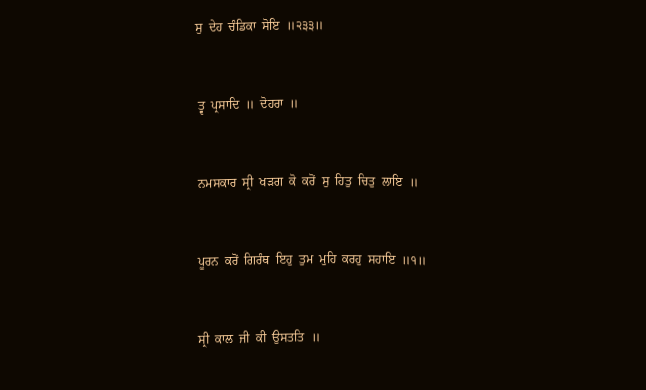ਸੁ  ਦੇਹ  ਚੰਡਿਕਾ  ਸੋਇ  ॥੨੩੩॥


 ਤ੍ਵ  ਪ੍ਰਸਾਦਿ  ॥  ਦੋਹਰਾ  ॥


 ਨਮਸਕਾਰ  ਸ੍ਰੀ  ਖੜਗ  ਕੋ  ਕਰੋਂ  ਸੁ  ਹਿਤੁ  ਚਿਤੁ  ਲਾਇ  ॥


 ਪੂਰਨ  ਕਰੋਂ  ਗਿਰੰਥ  ਇਹੁ  ਤੁਮ  ਮੁਹਿ  ਕਰਹੁ  ਸਹਾਇ  ॥੧॥


 ਸ੍ਰੀ  ਕਾਲ  ਜੀ  ਕੀ  ਉਸਤਤਿ  ॥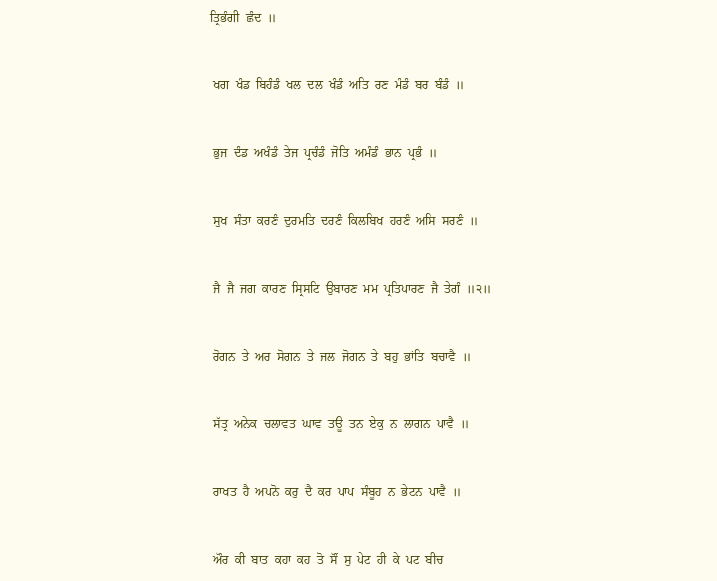ਤ੍ਰਿਭੰਗੀ  ਛੰਦ  ॥


 ਖਗ  ਖੰਡ  ਬਿਹੰਡੰ  ਖਲ  ਦਲ  ਖੰਡੰ  ਅਤਿ  ਰਣ  ਮੰਡੰ  ਬਰ  ਬੰਡੰ  ॥


 ਭੁਜ  ਦੰਡ  ਅਖੰਡੰ  ਤੇਜ  ਪ੍ਰਚੰਡੰ  ਜੋਤਿ  ਅਮੰਡੰ  ਭਾਨ  ਪ੍ਰਭੰ  ॥


 ਸੁਖ  ਸੰਤਾ  ਕਰਣੰ  ਦੁਰਮਤਿ  ਦਰਣੰ  ਕਿਲਬਿਖ  ਹਰਣੰ  ਅਸਿ  ਸਰਣੰ  ॥


 ਜੈ  ਜੈ  ਜਗ  ਕਾਰਣ  ਸ੍ਰਿਸਟਿ  ਉਬਾਰਣ  ਮਮ  ਪ੍ਰਤਿਪਾਰਣ  ਜੈ  ਤੇਗੰ  ॥੨॥


 ਰੋਗਨ  ਤੇ  ਅਰ  ਸੋਗਨ  ਤੇ  ਜਲ  ਜੋਗਨ  ਤੇ  ਬਹੁ  ਭਾਂਤਿ  ਬਚਾਵੈ  ॥


 ਸੱਤ੍ਰ  ਅਨੇਕ  ਚਲਾਵਤ  ਘਾਵ  ਤਊ  ਤਨ  ਏਕੁ  ਨ  ਲਾਗਨ  ਪਾਵੈ  ॥


 ਰਾਖਤ  ਹੈ  ਅਪਨੋ  ਕਰੁ  ਦੈ  ਕਰ  ਪਾਪ  ਸੰਬੂਹ  ਨ  ਭੇਟਨ  ਪਾਵੈ  ॥


 ਔਰ  ਕੀ  ਬਾਤ  ਕਹਾ  ਕਹ  ਤੋ  ਸੌਂ  ਸੁ  ਪੇਟ  ਹੀ  ਕੇ  ਪਟ  ਬੀਚ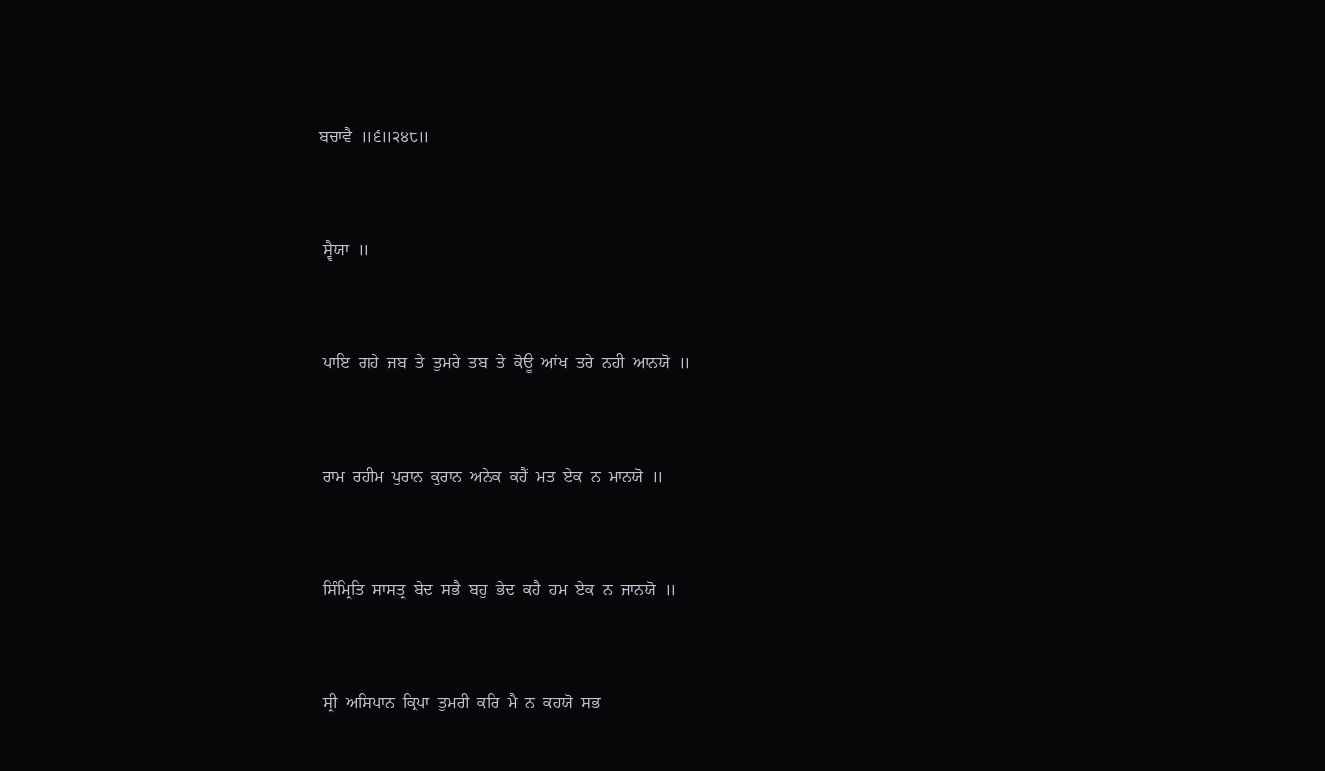ਬਚਾਵੈ  ॥੬॥੨੪੮॥


 ਸ੍ਵੈਯਾ  ॥


 ਪਾਇ  ਗਹੇ  ਜਬ  ਤੇ  ਤੁਮਰੇ  ਤਬ  ਤੇ  ਕੋਊ  ਆਂਖ  ਤਰੇ  ਨਹੀ  ਆਨਯੋ  ॥


 ਰਾਮ  ਰਹੀਮ  ਪੁਰਾਨ  ਕੁਰਾਨ  ਅਨੇਕ  ਕਹੈਂ  ਮਤ  ਏਕ  ਨ  ਮਾਨਯੋ  ॥


 ਸਿੰਮ੍ਰਿਤਿ  ਸਾਸਤ੍ਰ  ਬੇਦ  ਸਭੈ  ਬਹੁ  ਭੇਦ  ਕਹੈ  ਹਮ  ਏਕ  ਨ  ਜਾਨਯੋ  ॥


 ਸ੍ਰੀ  ਅਸਿਪਾਨ  ਕ੍ਰਿਪਾ  ਤੁਮਰੀ  ਕਰਿ  ਮੈ  ਨ  ਕਹਯੋ  ਸਭ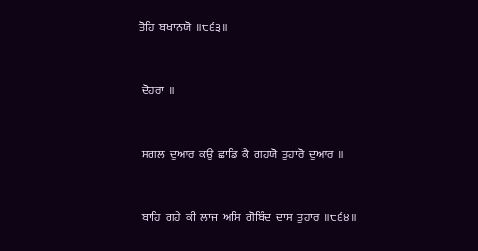ਤੋਹਿ  ਬਖਾਨਯੋ  ॥੮੬੩॥


 ਦੋਹਰਾ  ॥


 ਸਗਲ  ਦੁਆਰ  ਕਉ  ਛਾਡਿ  ਕੈ  ਗਹਯੋ  ਤੁਹਾਰੋ  ਦੁਆਰ  ॥


 ਬਾਹਿ  ਗਹੇ  ਕੀ  ਲਾਜ  ਅਸਿ  ਗੋਬਿੰਦ  ਦਾਸ  ਤੁਹਾਰ  ॥੮੬੪॥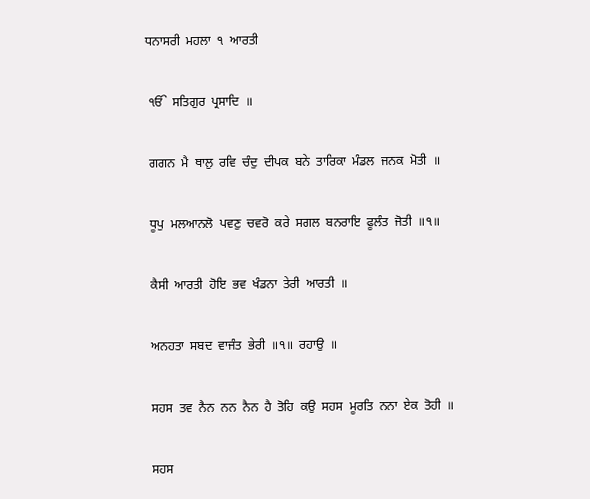ਧਨਾਸਰੀ  ਮਹਲਾ  ੧  ਆਰਤੀ


 ੴ  ਸਤਿਗੁਰ  ਪ੍ਰਸਾਦਿ  ॥


 ਗਗਨ  ਮੈ  ਥਾਲੁ  ਰਵਿ  ਚੰਦੁ  ਦੀਪਕ  ਬਨੇ  ਤਾਰਿਕਾ  ਮੰਡਲ  ਜਨਕ  ਮੋਤੀ  ॥


 ਧੂਪੁ  ਮਲਆਨਲੋ  ਪਵਣੁ  ਚਵਰੋ  ਕਰੇ  ਸਗਲ  ਬਨਰਾਇ  ਫੂਲੰਤ  ਜੋਤੀ  ॥੧॥


 ਕੈਸੀ  ਆਰਤੀ  ਹੋਇ  ਭਵ  ਖੰਡਨਾ  ਤੇਰੀ  ਆਰਤੀ  ॥


 ਅਨਹਤਾ  ਸਬਦ  ਵਾਜੰਤ  ਭੇਰੀ  ॥੧॥  ਰਹਾਉ  ॥


 ਸਹਸ  ਤਵ  ਨੈਨ  ਨਨ  ਨੈਨ  ਹੈ  ਤੋਹਿ  ਕਉ  ਸਹਸ  ਮੂਰਤਿ  ਨਨਾ  ਏਕ  ਤੋਹੀ  ॥


 ਸਹਸ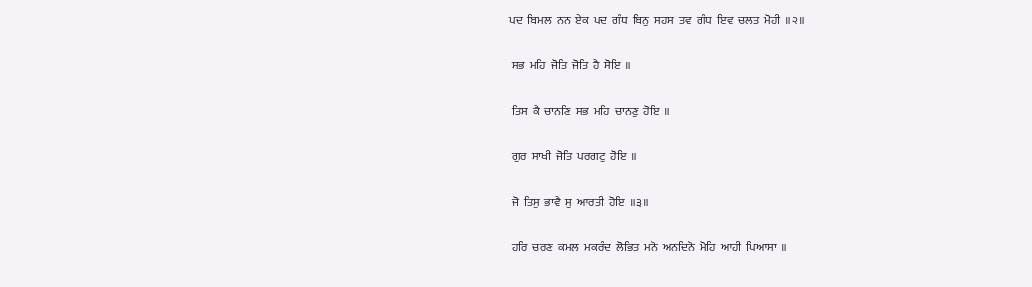ਪਦ  ਬਿਮਲ  ਨਨ  ਏਕ  ਪਦ  ਗੰਧ  ਬਿਨੁ  ਸਹਸ  ਤਵ  ਗੰਧ  ਇਵ  ਚਲਤ  ਮੋਹੀ  ॥੨॥


 ਸਭ  ਮਹਿ  ਜੋਤਿ  ਜੋਤਿ  ਹੈ  ਸੋਇ  ॥


 ਤਿਸ  ਕੈ  ਚਾਨਣਿ  ਸਭ  ਮਹਿ  ਚਾਨਣੁ  ਹੋਇ  ॥


 ਗੁਰ  ਸਾਖੀ  ਜੋਤਿ  ਪਰਗਟੁ  ਹੋਇ  ॥


 ਜੋ  ਤਿਸੁ  ਭਾਵੈ  ਸੁ  ਆਰਤੀ  ਹੋਇ  ॥੩॥


 ਹਰਿ  ਚਰਣ  ਕਮਲ  ਮਕਰੰਦ  ਲੋਭਿਤ  ਮਨੋ  ਅਨਦਿਨੋ  ਮੋਹਿ  ਆਹੀ  ਪਿਆਸਾ  ॥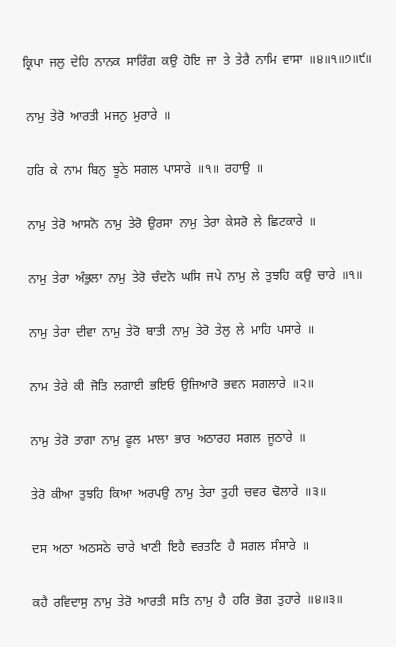ਕ੍ਰਿਪਾ  ਜਲੁ  ਦੇਹਿ  ਨਾਨਕ  ਸਾਰਿੰਗ  ਕਉ  ਹੋਇ  ਜਾ  ਤੇ  ਤੇਰੈ  ਨਾਮਿ  ਵਾਸਾ  ॥੪॥੧॥੭॥੯॥


 ਨਾਮੁ  ਤੇਰੋ  ਆਰਤੀ  ਮਜਨੁ  ਮੁਰਾਰੇ  ॥


 ਹਰਿ  ਕੇ  ਨਾਮ  ਬਿਨੁ  ਝੂਠੇ  ਸਗਲ  ਪਾਸਾਰੇ  ॥੧॥  ਰਹਾਉ  ॥


 ਨਾਮੁ  ਤੇਰੋ  ਆਸਨੋ  ਨਾਮੁ  ਤੇਰੋ  ਉਰਸਾ  ਨਾਮੁ  ਤੇਰਾ  ਕੇਸਰੋ  ਲੇ  ਛਿਟਕਾਰੇ  ॥


 ਨਾਮੁ  ਤੇਰਾ  ਅੰਭੁਲਾ  ਨਾਮੁ  ਤੇਰੋ  ਚੰਦਨੋ  ਘਸਿ  ਜਪੇ  ਨਾਮੁ  ਲੇ  ਤੁਝਹਿ  ਕਉ  ਚਾਰੇ  ॥੧॥


 ਨਾਮੁ  ਤੇਰਾ  ਦੀਵਾ  ਨਾਮੁ  ਤੇਰੋ  ਬਾਤੀ  ਨਾਮੁ  ਤੇਰੋ  ਤੇਲੁ  ਲੇ  ਮਾਹਿ  ਪਸਾਰੇ  ॥


 ਨਾਮ  ਤੇਰੇ  ਕੀ  ਜੋਤਿ  ਲਗਾਈ  ਭਇਓ  ਉਜਿਆਰੋ  ਭਵਨ  ਸਗਲਾਰੇ  ॥੨॥


 ਨਾਮੁ  ਤੇਰੋ  ਤਾਗਾ  ਨਾਮੁ  ਫੂਲ  ਮਾਲਾ  ਭਾਰ  ਅਠਾਰਹ  ਸਗਲ  ਜੂਠਾਰੇ  ॥


 ਤੇਰੋ  ਕੀਆ  ਤੁਝਹਿ  ਕਿਆ  ਅਰਪਉ  ਨਾਮੁ  ਤੇਰਾ  ਤੁਹੀ  ਚਵਰ  ਢੋਲਾਰੇ  ॥੩॥


 ਦਸ  ਅਠਾ  ਅਠਸਠੇ  ਚਾਰੇ  ਖਾਣੀ  ਇਹੈ  ਵਰਤਣਿ  ਹੈ  ਸਗਲ  ਸੰਸਾਰੇ  ॥


 ਕਹੈ  ਰਵਿਦਾਸੁ  ਨਾਮੁ  ਤੇਰੋ  ਆਰਤੀ  ਸਤਿ  ਨਾਮੁ  ਹੈ  ਹਰਿ  ਭੋਗ  ਤੁਹਾਰੇ  ॥੪॥੩॥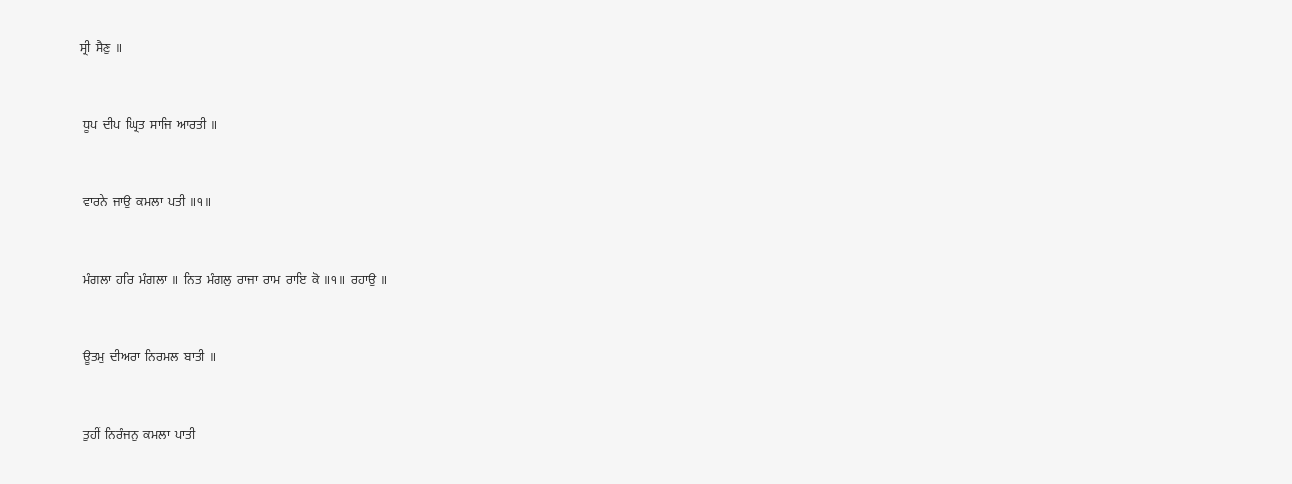ਸ੍ਰੀ  ਸੈਣੁ  ॥


 ਧੂਪ  ਦੀਪ  ਘ੍ਰਿਤ  ਸਾਜਿ  ਆਰਤੀ  ॥


 ਵਾਰਨੇ  ਜਾਉ  ਕਮਲਾ  ਪਤੀ  ॥੧॥


 ਮੰਗਲਾ  ਹਰਿ  ਮੰਗਲਾ  ॥  ਨਿਤ  ਮੰਗਲੁ  ਰਾਜਾ  ਰਾਮ  ਰਾਇ  ਕੋ  ॥੧॥  ਰਹਾਉ  ॥


 ਊਤਮੁ  ਦੀਅਰਾ  ਨਿਰਮਲ  ਬਾਤੀ  ॥


 ਤੁਹੀਂ  ਨਿਰੰਜਨੁ  ਕਮਲਾ  ਪਾਤੀ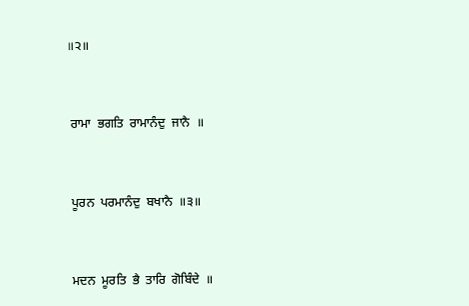॥੨॥


 ਰਾਮਾ  ਭਗਤਿ  ਰਾਮਾਨੰਦੁ  ਜਾਨੈ  ॥


 ਪੂਰਨ  ਪਰਮਾਨੰਦੁ  ਬਖਾਨੈ  ॥੩॥


 ਮਦਨ  ਮੂਰਤਿ  ਭੈ  ਤਾਰਿ  ਗੋਬਿੰਦੇ  ॥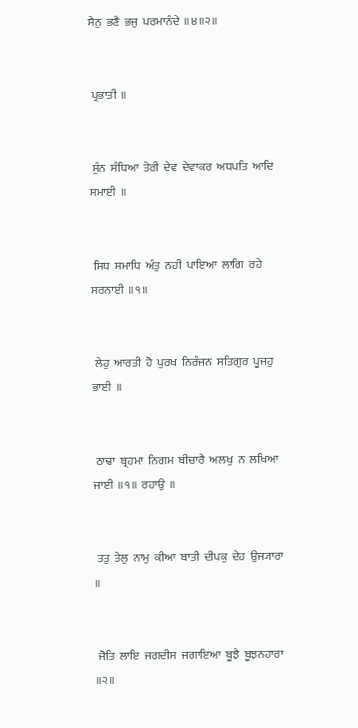ਸੈਨੁ  ਭਣੈ  ਭਜੁ  ਪਰਮਾਨੰਦੇ  ॥੪॥੨॥


 ਪ੍ਰਭਾਤੀ  ॥


 ਸੁੰਨ  ਸੰਧਿਆ  ਤੇਰੀ  ਦੇਵ  ਦੇਵਾਕਰ  ਅਧਪਤਿ  ਆਦਿ  ਸਮਾਈ  ॥


 ਸਿਧ  ਸਮਾਧਿ  ਅੰਤੁ  ਨਹੀ  ਪਾਇਆ  ਲਾਗਿ  ਰਹੇ  ਸਰਨਾਈ  ॥੧॥


 ਲੇਹੁ  ਆਰਤੀ  ਹੋ  ਪੁਰਖ  ਨਿਰੰਜਨ  ਸਤਿਗੁਰ  ਪੂਜਹੁ  ਭਾਈ  ॥


 ਠਾਢਾ  ਬ੍ਰਹਮਾ  ਨਿਗਮ  ਬੀਚਾਰੈ  ਅਲਖੁ  ਨ  ਲਖਿਆ  ਜਾਈ  ॥੧॥  ਰਹਾਉ  ॥


 ਤਤੁ  ਤੇਲੁ  ਨਾਮੁ  ਕੀਆ  ਬਾਤੀ  ਦੀਪਕੁ  ਦੇਹ  ਉਜ੍ਯਾਰਾ  ॥


 ਜੋਤਿ  ਲਾਇ  ਜਗਦੀਸ  ਜਗਾਇਆ  ਬੂਝੈ  ਬੂਝਨਹਾਰਾ  ॥੨॥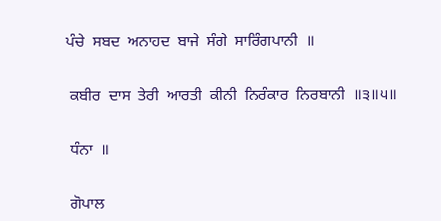ਪੰਚੇ  ਸਬਦ  ਅਨਾਹਦ  ਬਾਜੇ  ਸੰਗੇ  ਸਾਰਿੰਗਪਾਨੀ  ॥


 ਕਬੀਰ  ਦਾਸ  ਤੇਰੀ  ਆਰਤੀ  ਕੀਨੀ  ਨਿਰੰਕਾਰ  ਨਿਰਬਾਨੀ  ॥੩॥੫॥


 ਧੰਨਾ  ॥


 ਗੋਪਾਲ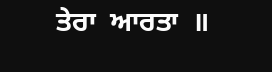ਤੇਰਾ  ਆਰਤਾ  ॥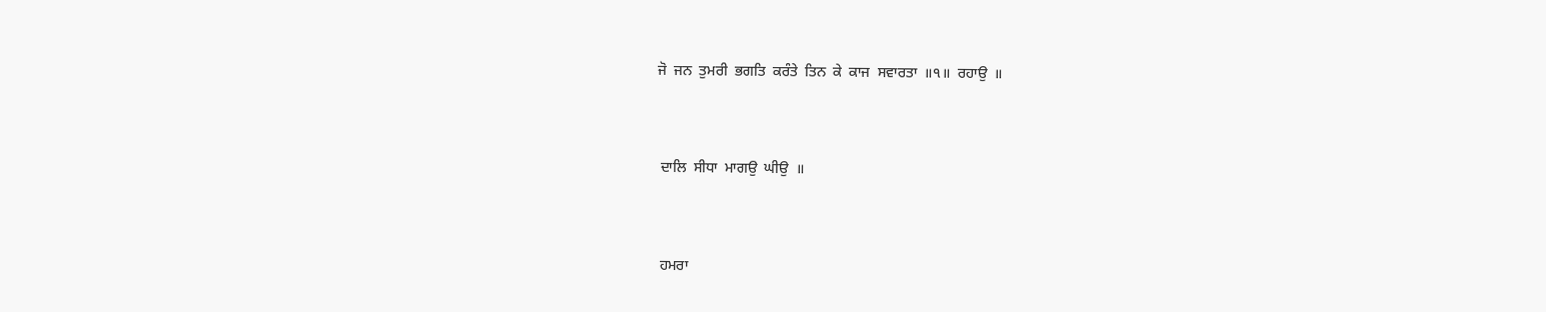ਜੋ  ਜਨ  ਤੁਮਰੀ  ਭਗਤਿ  ਕਰੰਤੇ  ਤਿਨ  ਕੇ  ਕਾਜ  ਸਵਾਰਤਾ  ॥੧॥  ਰਹਾਉ  ॥


 ਦਾਲਿ  ਸੀਧਾ  ਮਾਗਉ  ਘੀਉ  ॥


 ਹਮਰਾ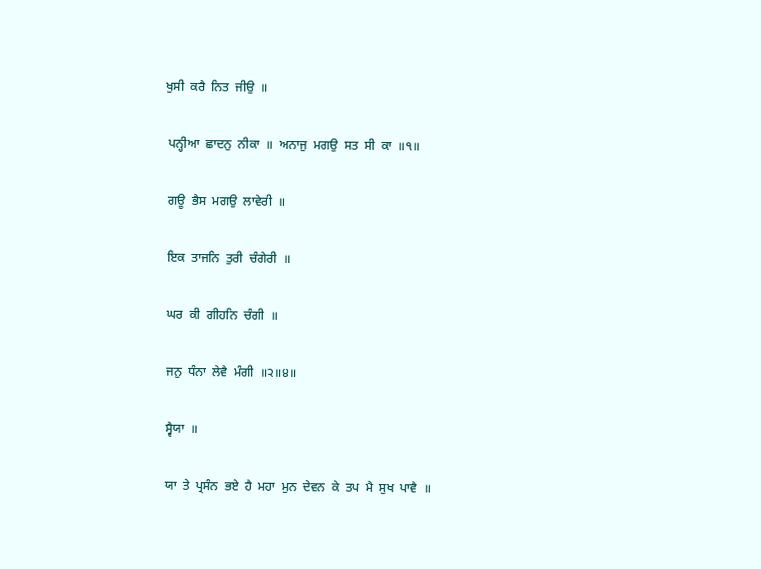ਖੁਸੀ  ਕਰੈ  ਨਿਤ  ਜੀਉ  ॥


 ਪਨ੍ਹੀਆ  ਛਾਦਨੁ  ਨੀਕਾ  ॥  ਅਨਾਜੁ  ਮਗਉ  ਸਤ  ਸੀ  ਕਾ  ॥੧॥


 ਗਊ  ਭੈਸ  ਮਗਉ  ਲਾਵੇਰੀ  ॥


 ਇਕ  ਤਾਜਨਿ  ਤੁਰੀ  ਚੰਗੇਰੀ  ॥


 ਘਰ  ਕੀ  ਗੀਹਨਿ  ਚੰਗੀ  ॥


 ਜਨੁ  ਧੰਨਾ  ਲੇਵੈ  ਮੰਗੀ  ॥੨॥੪॥


 ਸ੍ਵੈਯਾ  ॥


 ਯਾ  ਤੇ  ਪ੍ਰਸੰਨ  ਭਏ  ਹੈ  ਮਹਾ  ਮੁਨ  ਦੇਵਨ  ਕੇ  ਤਪ  ਮੈ  ਸੁਖ  ਪਾਵੈ  ॥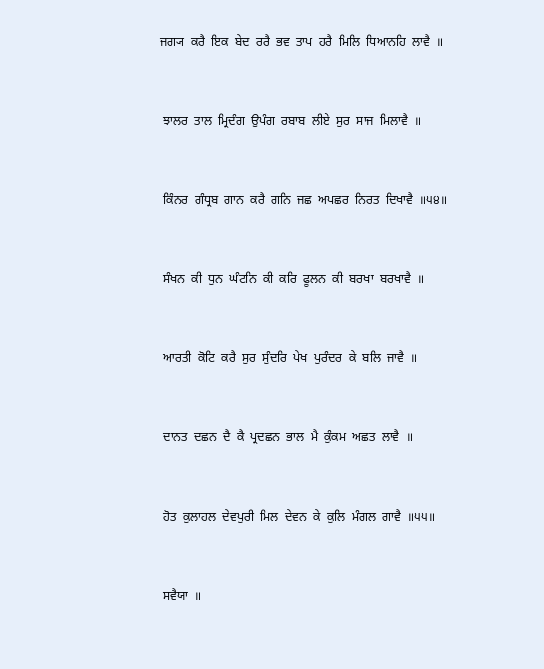ਜਗ੍ਯ  ਕਰੈ  ਇਕ  ਬੇਦ  ਰਰੈ  ਭਵ  ਤਾਪ  ਹਰੈ  ਮਿਲਿ  ਧਿਆਨਹਿ  ਲਾਵੈ  ॥


 ਝਾਲਰ  ਤਾਲ  ਮ੍ਰਿਦੰਗ  ਉਪੰਗ  ਰਬਾਬ  ਲੀਏ  ਸੁਰ  ਸਾਜ  ਮਿਲਾਵੈ  ॥


 ਕਿੰਨਰ  ਗੰਧ੍ਰਬ  ਗਾਨ  ਕਰੈ  ਗਨਿ  ਜਛ  ਅਪਛਰ  ਨਿਰਤ  ਦਿਖਾਵੈ  ॥੫੪॥


 ਸੰਖਨ  ਕੀ  ਧੁਨ  ਘੰਟਨਿ  ਕੀ  ਕਰਿ  ਫੂਲਨ  ਕੀ  ਬਰਖਾ  ਬਰਖਾਵੈ  ॥


 ਆਰਤੀ  ਕੋਟਿ  ਕਰੈ  ਸੁਰ  ਸੁੰਦਰਿ  ਪੇਖ  ਪੁਰੰਦਰ  ਕੇ  ਬਲਿ  ਜਾਵੈ  ॥


 ਦਾਨਤ  ਦਛਨ  ਦੈ  ਕੈ  ਪ੍ਰਦਛਨ  ਭਾਲ  ਮੈ  ਕੁੰਕਮ  ਅਛਤ  ਲਾਵੈ  ॥


 ਹੋਤ  ਕੁਲਾਹਲ  ਦੇਵਪੁਰੀ  ਮਿਲ  ਦੇਵਨ  ਕੇ  ਕੁਲਿ  ਮੰਗਲ  ਗਾਵੈ  ॥੫੫॥


 ਸਵੈਯਾ  ॥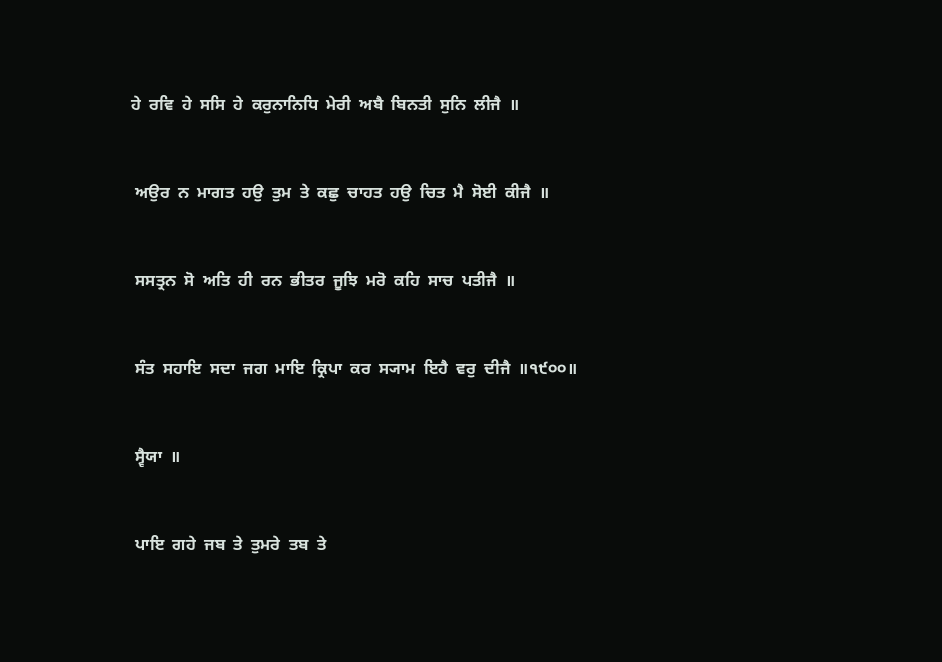ਹੇ  ਰਵਿ  ਹੇ  ਸਸਿ  ਹੇ  ਕਰੁਨਾਨਿਧਿ  ਮੇਰੀ  ਅਬੈ  ਬਿਨਤੀ  ਸੁਨਿ  ਲੀਜੈ  ॥


 ਅਉਰ  ਨ  ਮਾਗਤ  ਹਉ  ਤੁਮ  ਤੇ  ਕਛੁ  ਚਾਹਤ  ਹਉ  ਚਿਤ  ਮੈ  ਸੋਈ  ਕੀਜੈ  ॥


 ਸਸਤ੍ਰਨ  ਸੋ  ਅਤਿ  ਹੀ  ਰਨ  ਭੀਤਰ  ਜੂਝਿ  ਮਰੋ  ਕਹਿ  ਸਾਚ  ਪਤੀਜੈ  ॥


 ਸੰਤ  ਸਹਾਇ  ਸਦਾ  ਜਗ  ਮਾਇ  ਕ੍ਰਿਪਾ  ਕਰ  ਸ੍ਯਾਮ  ਇਹੈ  ਵਰੁ  ਦੀਜੈ  ॥੧੯੦੦॥


 ਸ੍ਵੈਯਾ  ॥


 ਪਾਇ  ਗਹੇ  ਜਬ  ਤੇ  ਤੁਮਰੇ  ਤਬ  ਤੇ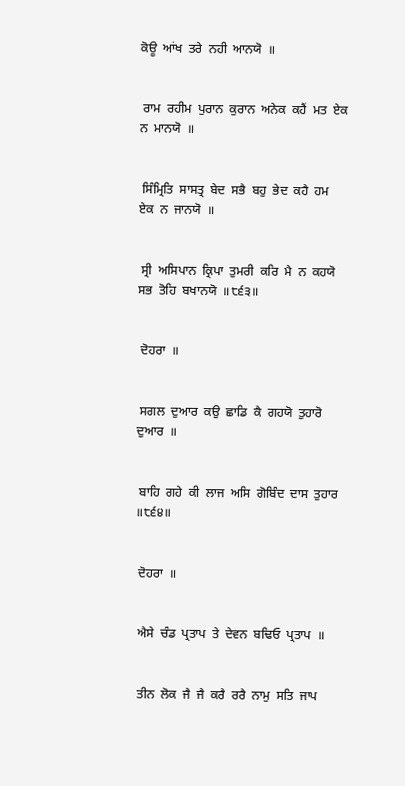ਕੋਊ  ਆਂਖ  ਤਰੇ  ਨਹੀ  ਆਨਯੋ  ॥


 ਰਾਮ  ਰਹੀਮ  ਪੁਰਾਨ  ਕੁਰਾਨ  ਅਨੇਕ  ਕਹੈਂ  ਮਤ  ਏਕ  ਨ  ਮਾਨਯੋ  ॥


 ਸਿੰਮ੍ਰਿਤਿ  ਸਾਸਤ੍ਰ  ਬੇਦ  ਸਭੈ  ਬਹੁ  ਭੇਦ  ਕਹੈ  ਹਮ  ਏਕ  ਨ  ਜਾਨਯੋ  ॥


 ਸ੍ਰੀ  ਅਸਿਪਾਨ  ਕ੍ਰਿਪਾ  ਤੁਮਰੀ  ਕਰਿ  ਮੈ  ਨ  ਕਹਯੋ  ਸਭ  ਤੋਹਿ  ਬਖਾਨਯੋ  ॥੮੬੩॥


 ਦੋਹਰਾ  ॥


 ਸਗਲ  ਦੁਆਰ  ਕਉ  ਛਾਡਿ  ਕੈ  ਗਹਯੋ  ਤੁਹਾਰੋ  ਦੁਆਰ  ॥


 ਬਾਹਿ  ਗਹੇ  ਕੀ  ਲਾਜ  ਅਸਿ  ਗੋਬਿੰਦ  ਦਾਸ  ਤੁਹਾਰ  ॥੮੬੪॥


 ਦੋਹਰਾ  ॥


 ਐਸੇ  ਚੰਡ  ਪ੍ਰਤਾਪ  ਤੇ  ਦੇਵਨ  ਬਢਿਓ  ਪ੍ਰਤਾਪ  ॥


 ਤੀਨ  ਲੋਕ  ਜੈ  ਜੈ  ਕਰੈ  ਰਰੈ  ਨਾਮੁ  ਸਤਿ  ਜਾਪ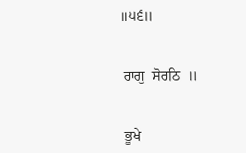॥੫੬॥


 ਰਾਗੁ  ਸੋਰਠਿ  ॥


 ਭੂਖੇ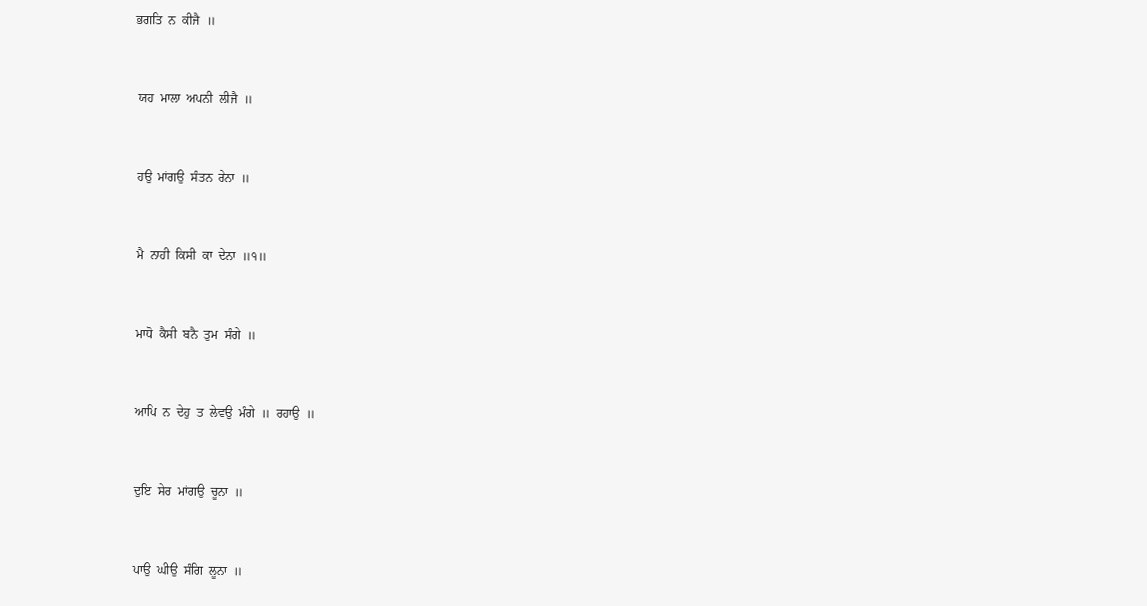ਭਗਤਿ  ਨ  ਕੀਜੈ  ॥


 ਯਹ  ਮਾਲਾ  ਅਪਨੀ  ਲੀਜੈ  ॥


 ਹਉ  ਮਾਂਗਉ  ਸੰਤਨ  ਰੇਨਾ  ॥


 ਮੈ  ਨਾਹੀ  ਕਿਸੀ  ਕਾ  ਦੇਨਾ  ॥੧॥


 ਮਾਧੋ  ਕੈਸੀ  ਬਨੈ  ਤੁਮ  ਸੰਗੇ  ॥


 ਆਪਿ  ਨ  ਦੇਹੁ  ਤ  ਲੇਵਉ  ਮੰਗੇ  ॥  ਰਹਾਉ  ॥


 ਦੁਇ  ਸੇਰ  ਮਾਂਗਉ  ਚੂਨਾ  ॥


 ਪਾਉ  ਘੀਉ  ਸੰਗਿ  ਲੂਨਾ  ॥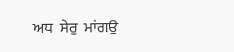ਅਧ  ਸੇਰੁ  ਮਾਂਗਉ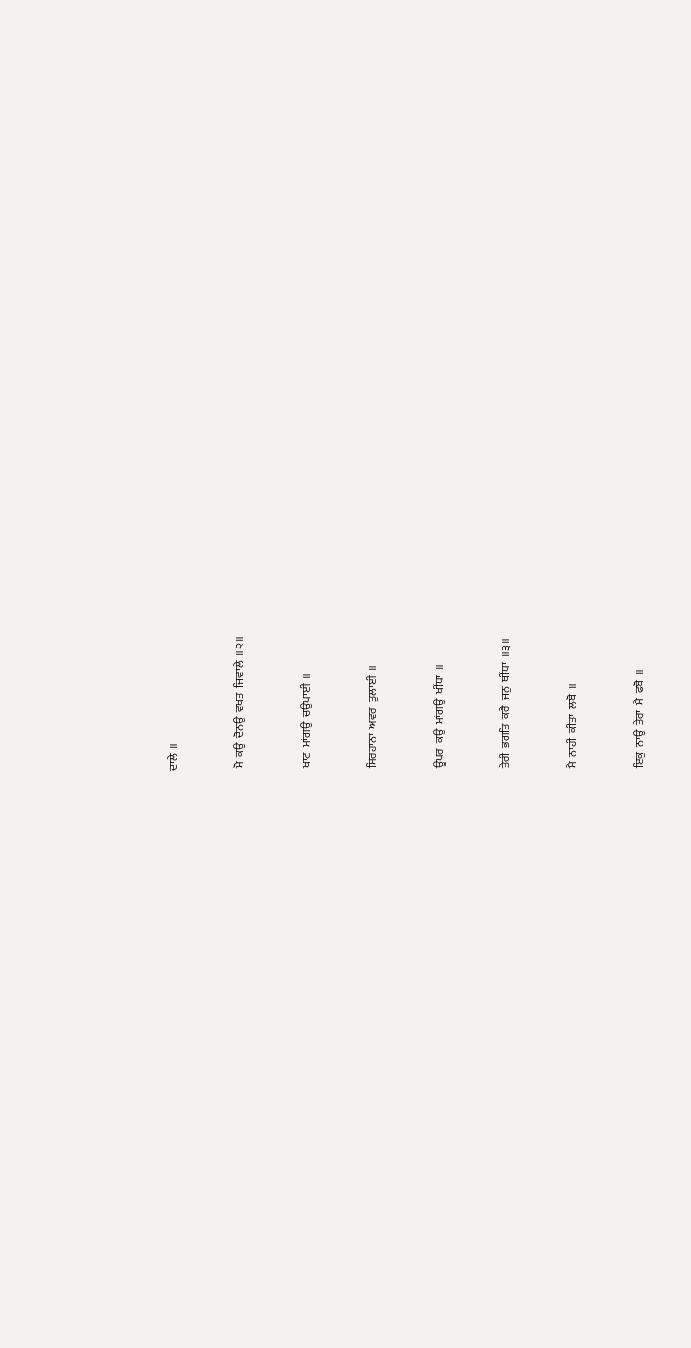ਦਾਲੇ  ॥


 ਮੋ  ਕਉ  ਦੋਨਉ  ਵਖਤ  ਜਿਵਾਲੇ  ॥੨॥


 ਖਾਟ  ਮਾਂਗਉ  ਚਉਪਾਈ  ॥


 ਸਿਰਹਾਨਾ  ਅਵਰ  ਤੁਲਾਈ  ॥


 ਊਪਰ  ਕਉ  ਮਾਂਗਉ  ਖੀਂਧਾ  ॥


 ਤੇਰੀ  ਭਗਤਿ  ਕਰੈ  ਜਨੁ  ਥੀਂਧਾ  ॥੩॥


 ਮੈ  ਨਾਹੀ  ਕੀਤਾ  ਲਬੋ  ॥


 ਇਕੁ  ਨਾਉ  ਤੇਰਾ  ਮੈ  ਫਬੋ  ॥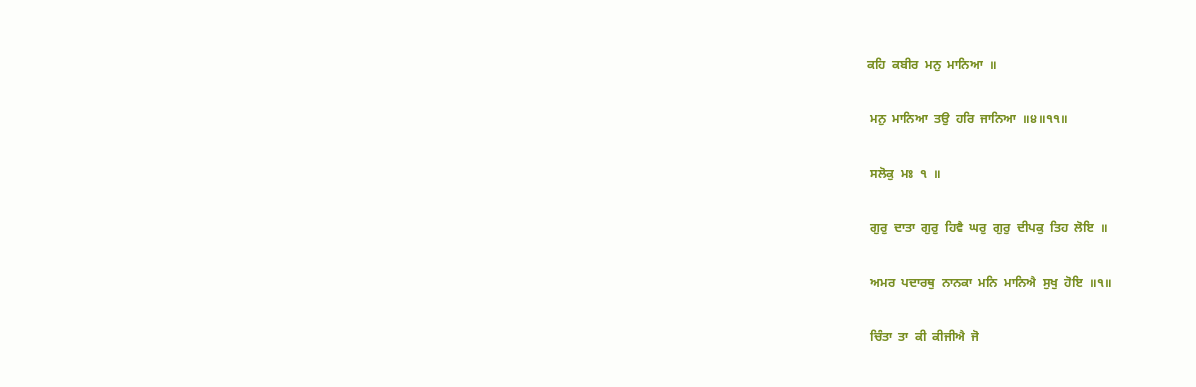ਕਹਿ  ਕਬੀਰ  ਮਨੁ  ਮਾਨਿਆ  ॥


 ਮਨੁ  ਮਾਨਿਆ  ਤਉ  ਹਰਿ  ਜਾਨਿਆ  ॥੪॥੧੧॥


 ਸਲੋਕੁ  ਮਃ  ੧  ॥


 ਗੁਰੁ  ਦਾਤਾ  ਗੁਰੁ  ਹਿਵੈ  ਘਰੁ  ਗੁਰੁ  ਦੀਪਕੁ  ਤਿਹ  ਲੋਇ  ॥


 ਅਮਰ  ਪਦਾਰਥੁ  ਨਾਨਕਾ  ਮਨਿ  ਮਾਨਿਐ  ਸੁਖੁ  ਹੋਇ  ॥੧॥


 ਚਿੰਤਾ  ਤਾ  ਕੀ  ਕੀਜੀਐ  ਜੋ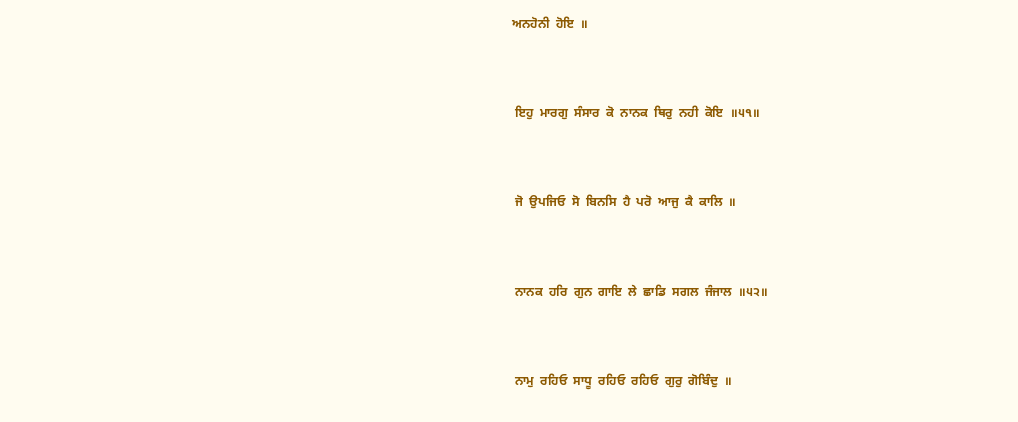ਅਨਹੋਨੀ  ਹੋਇ  ॥


 ਇਹੁ  ਮਾਰਗੁ  ਸੰਸਾਰ  ਕੋ  ਨਾਨਕ  ਥਿਰੁ  ਨਹੀ  ਕੋਇ  ॥੫੧॥


 ਜੋ  ਉਪਜਿਓ  ਸੋ  ਬਿਨਸਿ  ਹੈ  ਪਰੋ  ਆਜੁ  ਕੈ  ਕਾਲਿ  ॥


 ਨਾਨਕ  ਹਰਿ  ਗੁਨ  ਗਾਇ  ਲੇ  ਛਾਡਿ  ਸਗਲ  ਜੰਜਾਲ  ॥੫੨॥


 ਨਾਮੁ  ਰਹਿਓ  ਸਾਧੂ  ਰਹਿਓ  ਰਹਿਓ  ਗੁਰੁ  ਗੋਬਿੰਦੁ  ॥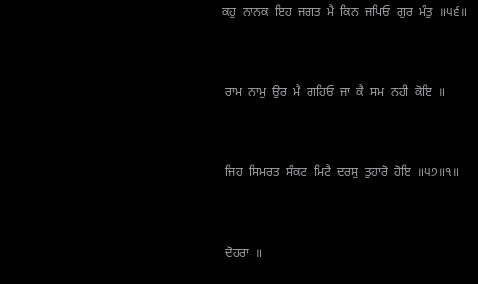ਕਹੁ  ਨਾਨਕ  ਇਹ  ਜਗਤ  ਮੈ  ਕਿਨ  ਜਪਿਓ  ਗੁਰ  ਮੰਤੁ  ॥੫੬॥


 ਰਾਮ  ਨਾਮੁ  ਉਰ  ਮੈ  ਗਹਿਓ  ਜਾ  ਕੈ  ਸਮ  ਨਹੀ  ਕੋਇ  ॥


 ਜਿਹ  ਸਿਮਰਤ  ਸੰਕਟ  ਮਿਟੈ  ਦਰਸੁ  ਤੁਹਾਰੋ  ਹੋਇ  ॥੫੭॥੧॥


 ਦੋਹਰਾ  ॥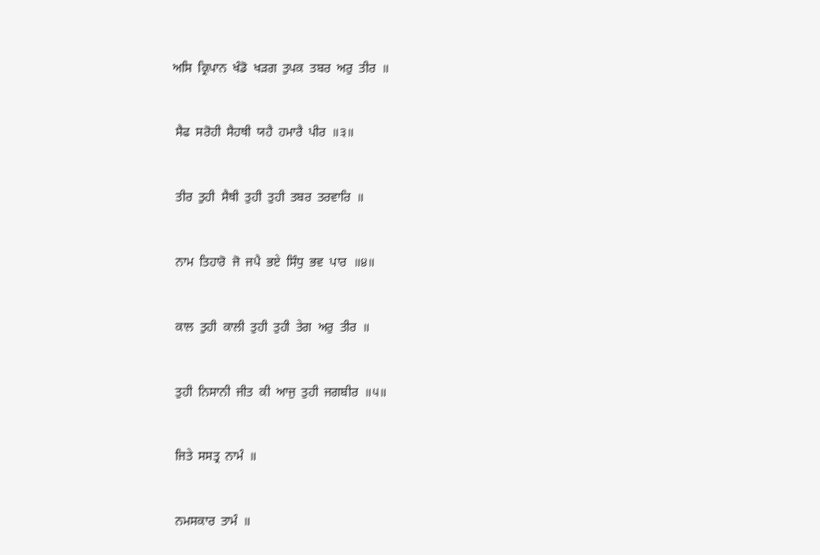ਅਸਿ  ਕ੍ਰਿਪਾਨ  ਖੰਡੋ  ਖੜਗ  ਤੁਪਕ  ਤਬਰ  ਅਰੁ  ਤੀਰ  ॥


 ਸੈਫ  ਸਰੋਹੀ  ਸੈਹਥੀ  ਯਹੈ  ਹਮਾਰੈ  ਪੀਰ  ॥੩॥


 ਤੀਰ  ਤੁਹੀ  ਸੈਥੀ  ਤੁਹੀ  ਤੁਹੀ  ਤਬਰ  ਤਰਵਾਰਿ  ॥


 ਨਾਮ  ਤਿਹਾਰੋ  ਜੋ  ਜਪੈ  ਭਏ  ਸਿੰਧੁ  ਭਵ  ਪਾਰ  ॥੪॥


 ਕਾਲ  ਤੁਹੀ  ਕਾਲੀ  ਤੁਹੀ  ਤੁਹੀ  ਤੇਗ  ਅਰੁ  ਤੀਰ  ॥


 ਤੁਹੀ  ਨਿਸਾਨੀ  ਜੀਤ  ਕੀ  ਆਜੁ  ਤੁਹੀ  ਜਗਬੀਰ  ॥੫॥


 ਜਿਤੇ  ਸਸਤ੍ਰ  ਨਾਮੰ  ॥


 ਨਮਸਕਾਰ  ਤਾਮੰ  ॥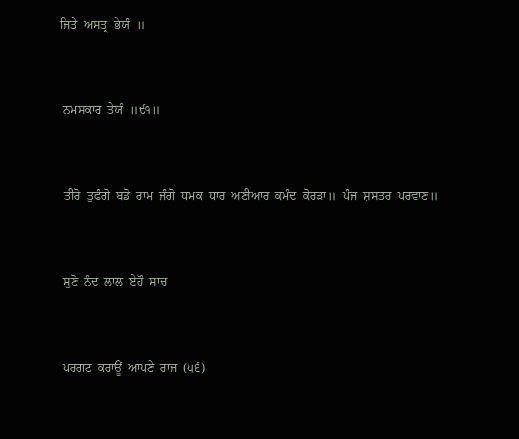ਜਿਤੇ  ਅਸਤ੍ਰ  ਭੇਯੰ  ॥


 ਨਮਸਕਾਰ  ਤੇਯੰ  ॥੯੧॥


 ਤੀਰੋ  ਤੁਫੰਗੋ  ਬਡੋ  ਰਾਮ  ਜੰਗੋ  ਧਮਕ  ਧਾਰ  ਅਣੀਆਰ  ਕਮੰਦ  ਕੋਰੜਾ॥  ਪੰਜ  ਸ਼ਸਤਰ  ਪਰਵਾਣ॥


 ਸੁਣੋ  ਨੰਦ  ਲਾਲ  ਏਹੌ  ਸਾਚ


 ਪਰਗਟ  ਕਰਾਊਂ  ਆਪਣੇ  ਰਾਜ  (੫੬)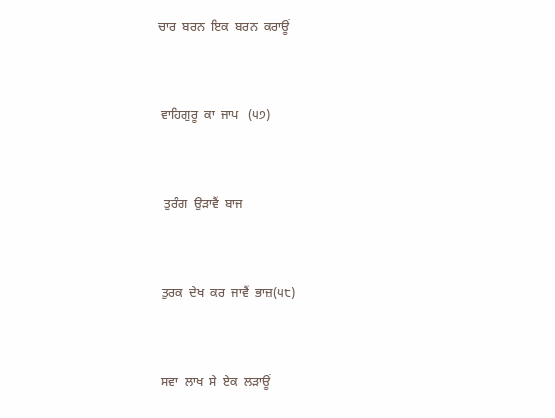ਚਾਰ  ਬਰਨ  ਇਕ  ਬਰਨ  ਕਰਾਊਂ


 ਵਾਹਿਗੁਰੂ  ਕਾ  ਜਾਪ   (੫੭)


  ਤੁਰੰਗ  ਉੜਾਵੈਂ  ਬਾਜ


 ਤੁਰਕ  ਦੇਖ  ਕਰ  ਜਾਵੈਂ  ਭਾਜ਼(੫੮)


 ਸਵਾ  ਲਾਖ  ਸੇ  ਏਕ  ਲੜਾਊਂ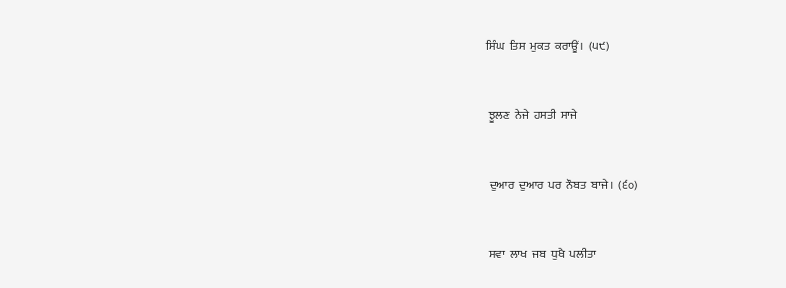ਸਿੰਘ  ਤਿਸ  ਮੁਕਤ  ਕਰਾਊਂ।  (੫੯)


 ਝੂਲਣ  ਨੇਜੇ  ਹਸਤੀ  ਸਾਜੇ


 ਦੁਆਰ  ਦੁਆਰ  ਪਰ  ਨੌਬਤ  ਬਾਜੇ।  (੬੦)


 ਸਵਾ  ਲਾਖ  ਜਬ  ਧੁਖੈ  ਪਲੀਤਾ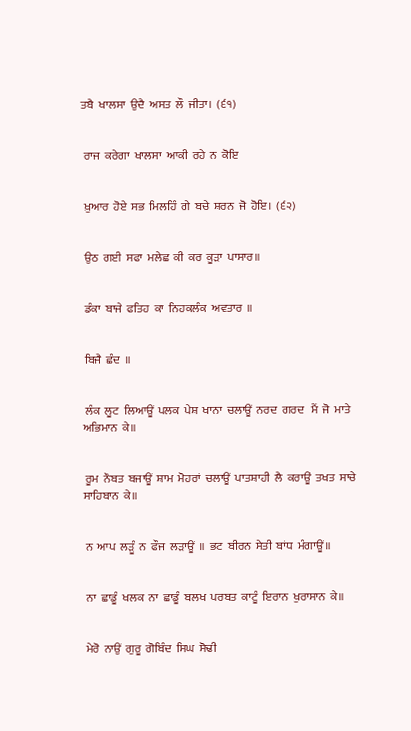ਤਬੈ  ਖਾਲਸਾ  ਉਦੈ  ਅਸਤ  ਲੌ  ਜੀਤਾ।  (੬੧)


 ਰਾਜ  ਕਰੇਗਾ  ਖਾਲਸਾ  ਆਕੀ  ਰਹੇ  ਨ  ਕੋਇ


 ਖ਼ੁਆਰ  ਹੋਏ  ਸਭ  ਮਿਲਹਿੰ  ਗੇ  ਬਚੇ  ਸ਼ਰਨ  ਜੋ  ਹੋਇ।  (੬੨)


 ਉਠ  ਗਈ  ਸਫਾ  ਮਲੇਛ  ਕੀ  ਕਰ  ਕੂੜਾ  ਪਾਸਾਰ॥


 ਡੰਕਾ  ਬਾਜੇ  ਫਤਿਹ  ਕਾ  ਨਿਹਕਲੰਕ  ਅਵਤਾਰ  ॥


 ਬਿਜੈ  ਛੰਦ  ॥


 ਲੰਕ  ਲੂਟ  ਲਿਆਊਂ  ਪਲਕ  ਪੇਸ਼  ਖਾਨਾ  ਚਲਾਊਂ  ਨਰਦ  ਗਰਦ   ਮੈਂ  ਜੋ  ਮਾਤੇ  ਅਭਿਮਾਨ  ਕੇ॥


 ਰੂਮ  ਨੌਬਤ  ਬਜਾਊਂ  ਸ਼ਾਮ  ਮੋਹਰਾਂ  ਚਲਾਊਂ  ਪਾਤਸ਼ਾਹੀ  ਲੈ  ਕਰਾਊਂ  ਤਖਤ  ਸਾਚੇ  ਸਾਹਿਬਾਨ  ਕੇ॥


 ਨ  ਆਪ  ਲੜੂੰ  ਨ  ਫੌਜ  ਲੜਾਊਂ  ॥  ਭਟ  ਬੀਰਨ  ਸੇਤੀ  ਬਾਂਧ  ਮੰਗਾਊਂ॥


 ਨਾ  ਛਾਡੂੰ  ਖਲਕ  ਨਾ  ਛਾਡੂੰ  ਬਲਖ  ਪਰਬਤ  ਕਾਟੂੰ  ਇਰਾਨ  ਖੁਰਾਸਾਨ  ਕੇ॥


 ਮੇਰੋ  ਨਾਉਂ  ਗੁਰੂ  ਗੋਬਿੰਦ  ਸਿਘ  ਸੋਢੀ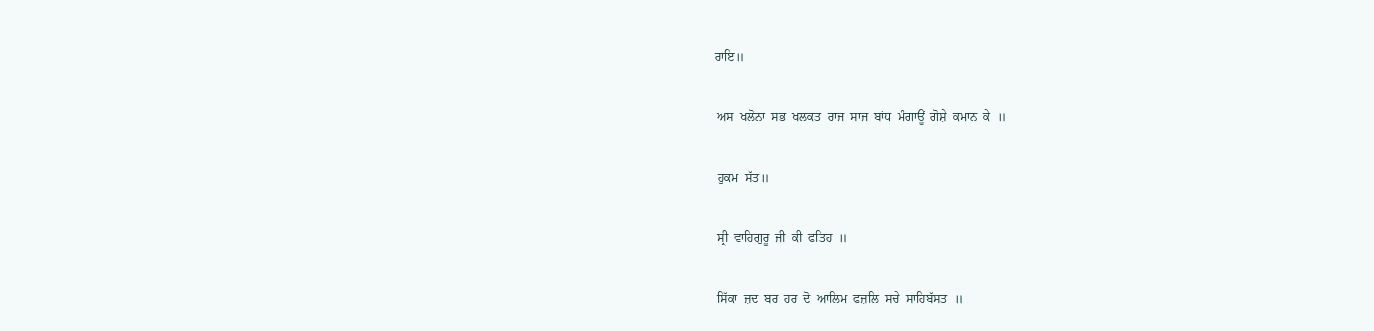ਰਾਇ॥


 ਅਸ  ਖਲੋਨਾ  ਸਭ  ਖਲਕਤ  ਰਾਜ  ਸਾਜ  ਬਾਂਧ  ਮੰਗਾਊਂ  ਗੋਸ਼ੇ  ਕਮਾਨ  ਕੇ  ॥


 ਹੁਕਮ  ਸੱਤ॥


 ਸ੍ਰੀ  ਵਾਹਿਗੁਰੂ  ਜੀ  ਕੀ  ਫਤਿਹ  ॥


 ਸਿੱਕਾ  ਜ਼ਦ  ਬਰ  ਹਰ  ਦੋ  ਆਲਿਮ  ਫਜ਼ਲਿ  ਸਚੇ  ਸਾਹਿਬੱਸਤ  ॥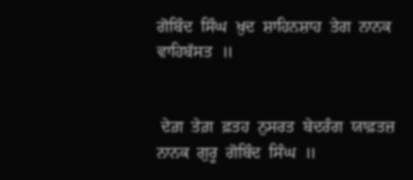ਗੋਬਿੰਦ  ਸਿੰਘ  ਖ਼ੁਦ  ਸ਼ਾਹਿਨਸ਼ਾਹ  ਤੇਗ  ਨਾਨਕ  ਵਾਹਿਬੱਸਤ  ॥


 ਦੇਗ਼  ਤੇਗ਼  ਫ਼ਤਹ  ਨੁਸਰਤ  ਬੇਦਰੰਗ  ਯਾਫ਼ਤਜ਼  ਨਾਨਕ  ਗੁਰੂ  ਗੋਬਿੰਦ  ਸਿੰਘ  ॥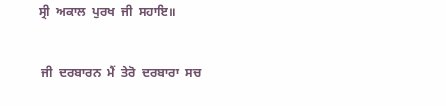ਸ੍ਰੀ  ਅਕਾਲ  ਪੁਰਖ  ਜੀ  ਸਹਾਇ॥


 ਜੀ  ਦਰਬਾਰਨ  ਮੈਂ  ਤੇਰੋ  ਦਰਬਾਰਾ  ਸਚ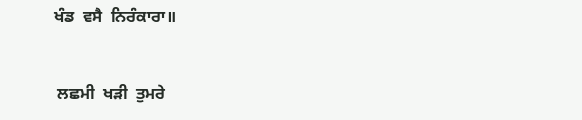ਖੰਡ  ਵਸੈ  ਨਿਰੰਕਾਰਾ॥


 ਲਛਮੀ  ਖੜੀ  ਤੁਮਰੇ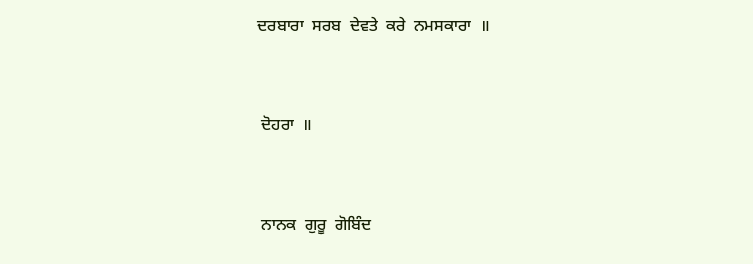ਦਰਬਾਰਾ  ਸਰਬ  ਦੇਵਤੇ  ਕਰੇ  ਨਮਸਕਾਰਾ  ॥


 ਦੋਹਰਾ  ॥


 ਨਾਨਕ  ਗੁਰੂ  ਗੋਬਿੰਦ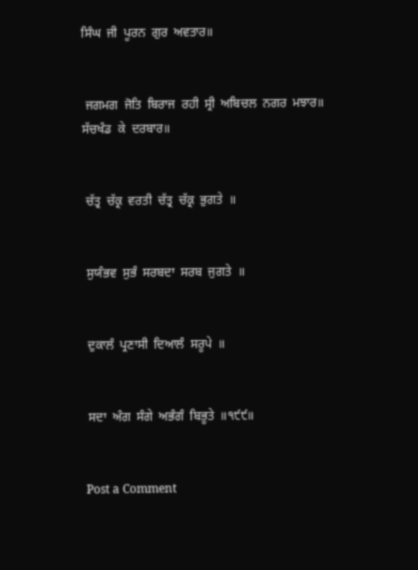ਸਿੰਘ  ਜੀ  ਪੂਰਨ  ਗੁਰ  ਅਵਤਾਰ॥


 ਜਗਮਗ  ਜੋਤਿ  ਬਿਰਾਜ  ਰਹੀ  ਸ੍ਰੀ  ਅਬਿਚਲ  ਨਗਰ  ਮਝਾਰ॥  ਸੱਚਖੰਡ  ਕੇ  ਦਰਬਾਰ॥


 ਚੱਤ੍ਰ  ਚੱਕ੍ਰ  ਵਰਤੀ  ਚੱਤ੍ਰ  ਚੱਕ੍ਰ  ਭੁਗਤੇ  ॥


 ਸੁਯੰਭਵ  ਸੁਭੰ  ਸਰਬਦਾ  ਸਰਬ  ਜੁਗਤੇ  ॥


 ਦੁਕਾਲੰ  ਪ੍ਰਣਾਸੀ  ਦਿਆਲੰ  ਸਰੂਪੇ  ॥


 ਸਦਾ  ਅੰਗ  ਸੰਗੇ  ਅਭੰਗੰ  ਬਿਭੂਤੇ  ॥੧੯੯॥


Post a Comment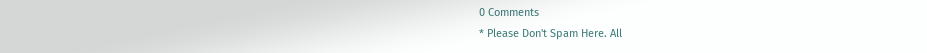0 Comments
* Please Don't Spam Here. All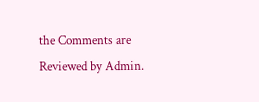the Comments are Reviewed by Admin.